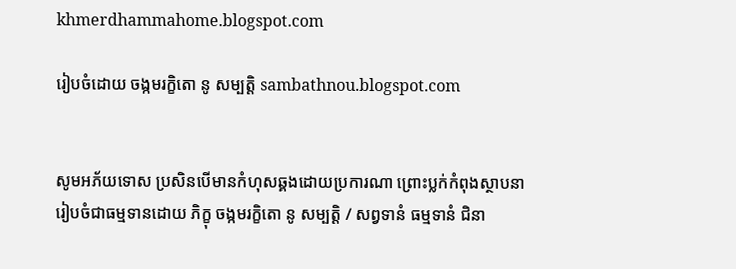khmerdhammahome.blogspot.com

រៀបចំដោយ ចង្កមរក្ខិតោ នូ សម្បត្តិ sambathnou.blogspot.com


សូមអភ័យទោស ប្រសិនបើមានកំហុសឆ្គងដោយប្រការណា ព្រោះប្លក់កំពុងស្ថាបនា រៀបចំជាធម្មទានដោយ ភិក្ខុ ចង្កមរក្ខិតោ នូ សម្បត្តិ / សព្វទានំ ធម្មទានំ ជិនា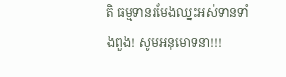តិ ធម្មទានរមែងឈ្នះអស់ទានទាំងពួង! សូមអនុមោទនា!!!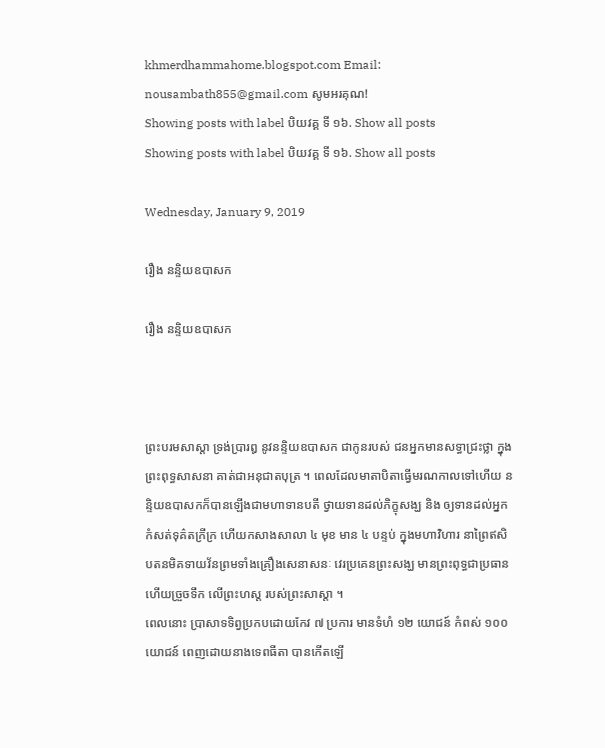khmerdhammahome.blogspot.com Email: nousambath855@gmail.com សូមអរគុណ!
Showing posts with label បិយវគ្គ ទី ១៦. Show all posts
Showing posts with label បិយវគ្គ ទី ១៦. Show all posts

Wednesday, January 9, 2019

រឿង នន្ទិយឧបាសក

រឿង នន្ទិយឧបាសក



ព្រះបរមសាស្តា ទ្រង់ប្រារឰ នូវនន្ទិយឧបាសក ជាកូនរបស់ ជនឣ្នកមានសទ្ធាជ្រះថ្លា ក្នុងព្រះពុទ្ធសាសនា គាត់ជាឣនុជាតបុត្រ ។ ពេលដែលមាតាបិតាធ្វើមរណកាលទៅហើយ នន្ទិយឧបាសកក៏បានឡើងជាមហាទានបតី ថ្វាយទានដល់ភិក្ខុសង្ឃ និង ឲ្យទានដល់ឣ្នកកំសត់ទុគ៌តក្រីក្រ ហើយកសាងសាលា ៤ មុខ មាន ៤ បន្ទប់ ក្នុងមហាវិហារ នាព្រៃឥសិបតនមិគទាយវ័នព្រមទាំងគ្រឿងសេនាសនៈ វេរប្រគេនព្រះសង្ឃ មានព្រះពុទ្ធជាប្រធាន ហើយច្រួចទឹក លើព្រះហស្ត របស់ព្រះសាស្តា ។
ពេលនោះ ប្រាសាទទិព្វប្រកបដោយកែវ ៧ ប្រការ មានទំហំ ១២ យោជន៍ កំពស់ ១០០ យោជន៍ ពេញដោយនាងទេពធីតា បានកើតឡើ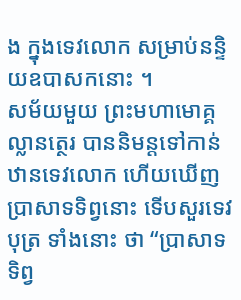ង ក្នុងទេវលោក សម្រាប់នន្ទិយឧបាសកនោះ ។
សម័យមួយ ព្រះមហាមោគ្គល្លានត្ថេរ បាននិមន្តទៅកាន់ឋានទេវលោក ហើយឃើញប្រាសាទទិព្វនោះ ទើបសួរទេវបុត្រ ទាំងនោះ ថា “ប្រាសាទទិព្វ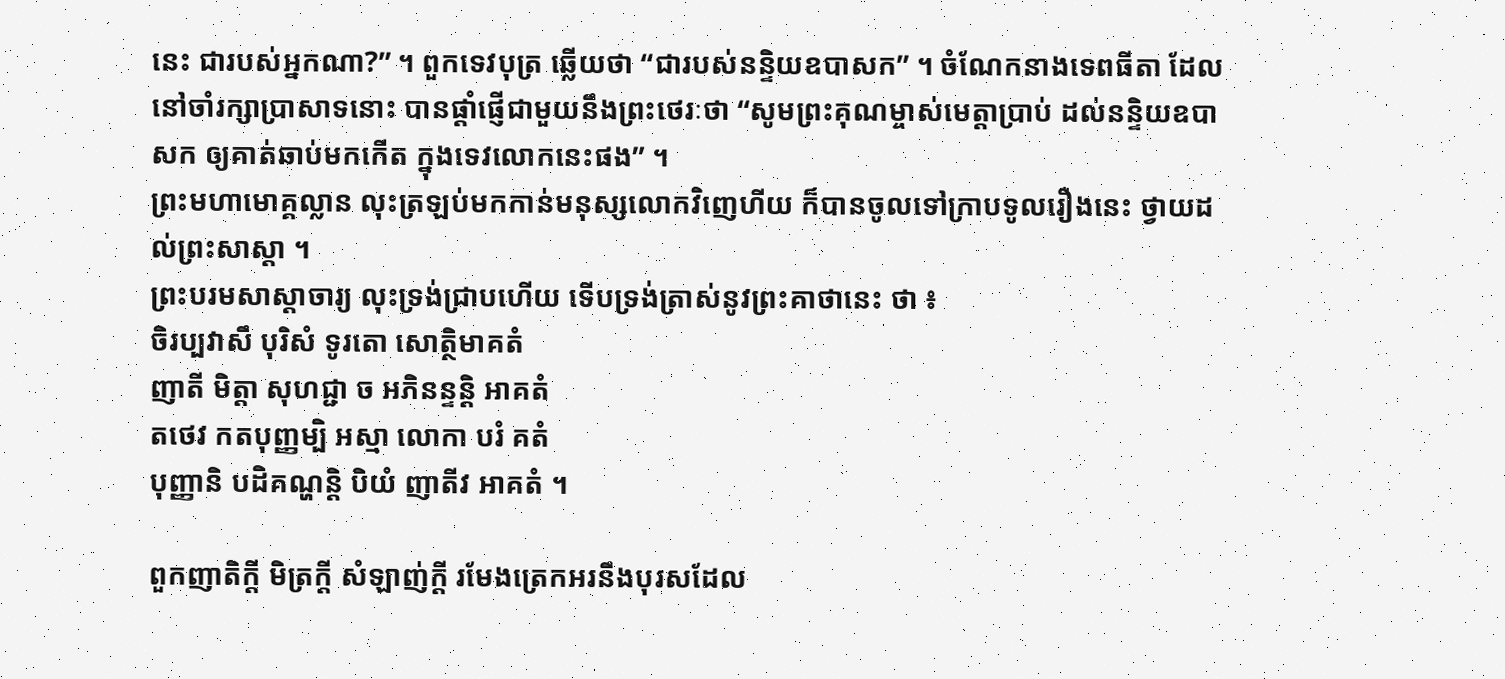នេះ ជារបស់ឣ្នកណា?” ។ ពួកទេវបុត្រ ឆ្លើយថា “ជារបស់នន្ទិយឧបាសក” ។ ចំណែកនាងទេពធីតា ដែលនៅចាំរក្សាប្រាសាទនោះ បានផ្តាំផ្ញើជាមួយនឹងព្រះថេរៈថា “សូមព្រះគុណម្ចាស់មេត្តាប្រាប់ ដល់នន្ទិយឧបាសក ឲ្យគាត់ឆាប់មកកើត ក្នុងទេវលោកនេះផង” ។
ព្រះមហាមោគ្គល្លាន លុះត្រឡប់មកកាន់មនុស្សលោកវិញេហីយ ក៏បានចូលទៅក្រាបទូលរឿងនេះ ថ្វាយដល់ព្រះសាស្តា ។
ព្រះបរមសាស្តាចារ្យ លុះទ្រង់ជ្រាបហើយ ទើបទ្រង់ត្រាស់នូវព្រះគាថានេះ ថា ៖
ចិរប្បវាសឹ បុរិសំ ទូរតោ សោត្ថិមាគតំ
ញាតី មិត្តា សុហជ្ជា ច ឣភិនន្ទន្តិ ឣាគតំ
តថេវ កតបុញ្ញម្បិ ឣស្មា លោកា បរំ គតំ
បុញ្ញានិ បដិគណ្ហន្តិ បិយំ ញាតីវ អាគតំ ។

ពួកញាតិក្តី មិត្រក្តី សំឡាញ់ក្តី រមែងត្រេកឣរនឹងបុរសដែល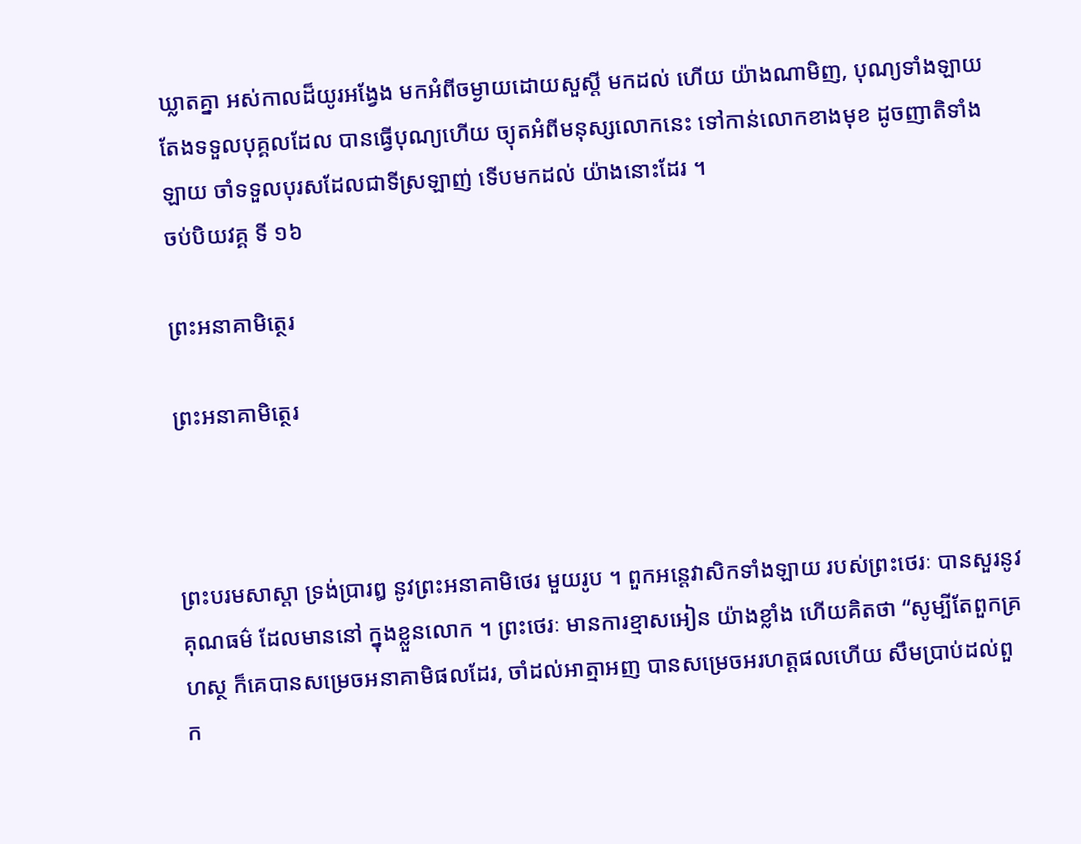ឃ្លាតគ្នា ឣស់កាលដ៏យូរឣង្វែង មកឣំពីចម្ងាយដោយសួស្តី មកដល់ ហើយ យ៉ាងណាមិញ, បុណ្យទាំងឡាយ តែងទទួលបុគ្គលដែល បានធ្វើបុណ្យហើយ ច្យុតឣំពីមនុស្សលោកនេះ ទៅកាន់លោកខាងមុខ ដូចញាតិទាំងឡាយ ចាំទទួលបុរសដែលជាទីស្រឡាញ់ ទើបមកដល់ យ៉ាងនោះដែរ ។
ចប់បិយវគ្គ ទី ១៦

ព្រះឣនាគាមិត្ថេរ

ព្រះឣនាគាមិត្ថេរ



ព្រះបរមសាស្តា ទ្រង់ប្រារឰ នូវព្រះឣនាគាមិថេរ មួយរូប ។ ពួកឣន្តេវាសិកទាំងឡាយ របស់ព្រះថេរៈ បានសួរនូវគុណធម៌ ដែលមាននៅ ក្នុងខ្លួនលោក ។ ព្រះថេរៈ មានការខ្មាសឣៀន យ៉ាងខ្លាំង ហើយគិតថា “សូម្បីតែពួកគ្រហស្ថ ក៏គេបានសម្រេចឣនាគាមិផលដែរ, ចាំដល់ឣាត្មាឣញ បានសម្រេចឣរហត្តផលហើយ សឹមប្រាប់ដល់ពួក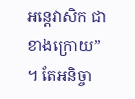ឣន្តេវាសិក ជាខាងក្រោយ” ។ តែឣនិច្ចា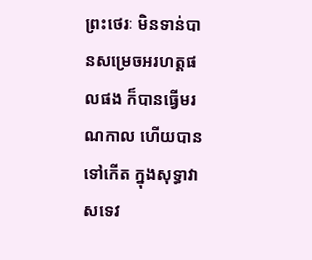ព្រះថេរៈ មិនទាន់បានសម្រេចឣរហត្តផលផង ក៏បានធ្វើមរណកាល ហើយបានទៅកើត ក្នុងសុទ្ធាវាសទេវ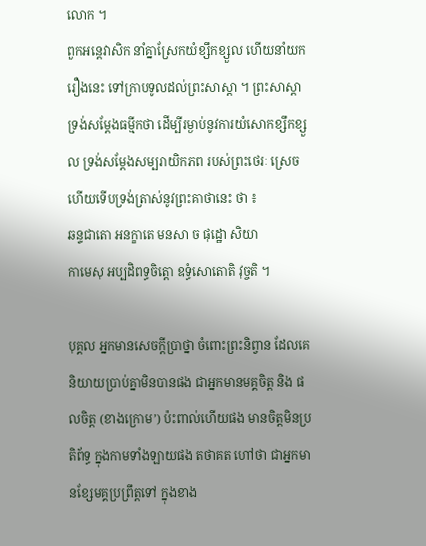លោក ។
ពួកឣន្តេវាសិក នាំគ្នាស្រែកយំខ្សឹកខ្សួល ហើយនាំយករឿងនេះ ទៅក្រាបទូលដល់ព្រះសាស្តា ។ ព្រះសាស្តា ទ្រង់សម្តែងធម្មីកថា ដើម្បីរម្ងាប់នូវការយំសោកខ្សឹកខ្សួល ទ្រង់សម្តែងសម្បរាយិកភព របស់ព្រះថេរៈ ស្រេចហើយទើបទ្រង់ត្រាស់នូវព្រះគាថានេះ ថា ៖
ឆន្ទជាតោ ឣនក្ខាតេ មនសា ច ផុដ្ឋោ សិយា
កាមេសុ ឣប្បដិពទ្ធចិត្តោ ឧទ្ធំសោតោតិ វុច្ចតិ ។

បុគ្គល ឣ្នកមានសេចក្តីប្រាថ្នា ចំពោះព្រះនិព្វាន ដែលគេ និយាយប្រាប់គ្នាមិនបានផង ជាឣ្នកមានមគ្គចិត្ត និង ផលចិត្ត (ខាងក្រោម’) ប៉ះពាល់ហើយផង មានចិត្តមិនប្រតិព័ទ្ធ ក្នុងកាមទាំងឡាយផង តថាគត ហៅថា ជាឣ្នកមានខ្សែមគ្គប្រព្រឹត្តទៅ ក្នុងខាង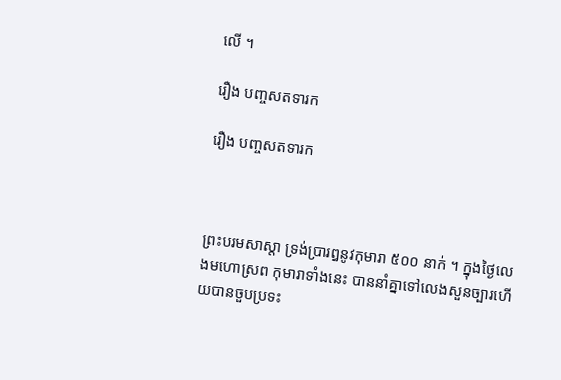លើ ។

រឿង បញ្ចសតទារក

រឿង បញ្ចសតទារក



ព្រះបរមសាស្តា ទ្រង់ប្រារឰនូវកុមារា ៥០០ នាក់ ។ ក្នុងថ្ងៃលេងមហោស្រព កុមារាទាំងនេះ បាននាំគ្នាទៅលេងសួនច្បារហើយបានចួបប្រទះ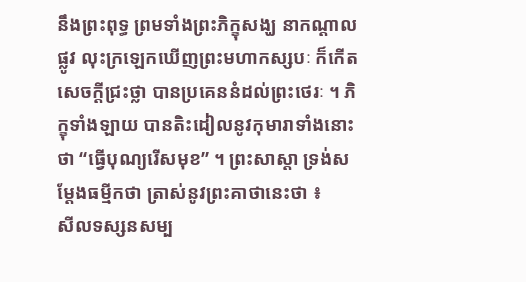នឹងព្រះពុទ្ធ ព្រមទាំងព្រះភិក្ខុសង្ឃ នាកណ្តាលផ្លូវ លុះក្រឡេកឃើញព្រះមហាកស្សបៈ ក៏កើតសេចក្តីជ្រះថ្លា បានប្រគេននំដល់ព្រះថេរៈ ។ ភិក្ខុទាំងឡាយ បានតិះដៀលនូវកុមារាទាំងនោះ ថា “ធ្វើបុណ្យរើសមុខ” ។ ព្រះសាស្តា ទ្រង់សម្តែងធម្មីកថា ត្រាស់នូវព្រះគាថានេះថា ៖
សីលទស្សនសម្ប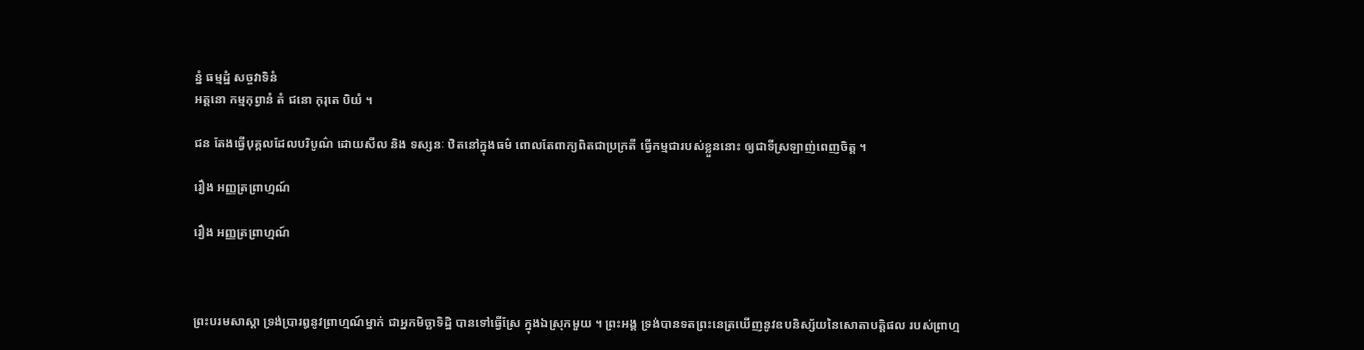ន្នំ ធម្មដ្ឋំ សច្ចវាទិនំ
ឣត្តនោ កម្មកុព្វានំ តំ ជនោ កុរុតេ បិយំ ។

ជន តែងធ្វើបុគ្គលដែលបរិបូណ៌ ដោយសីល និង ទស្សនៈ ឋិតនៅក្នុងធម៌ ពោលតែពាក្យពិតជាប្រក្រតី ធ្វើកម្មជារបស់ខ្លួននោះ ឲ្យជាទីស្រឡាញ់ពេញចិត្ត ។

រឿង ឣញ្ញត្រព្រាហ្មណ៍

រឿង ឣញ្ញត្រព្រាហ្មណ៍



ព្រះបរមសាស្តា ទ្រង់ប្រារឰនូវព្រាហ្មណ៍ម្នាក់ ជាឣ្នកមិច្ឆាទិដ្ឋិ បានទៅធ្វើស្រែ ក្នុងឯស្រុកមួយ ។ ព្រះឣង្គ ទ្រង់បានទតព្រះនេត្រឃើញនូវឧបនិស្ស័យនៃសោតាបត្តិផល របស់ព្រាហ្ម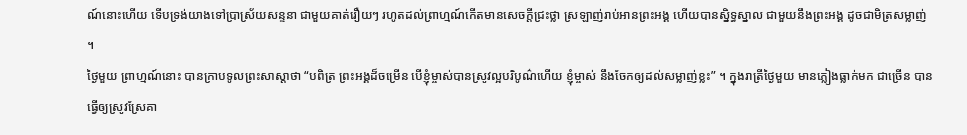ណ៍នោះហើយ ទើបទ្រង់យាងទៅប្រាស្រ័យសន្ទនា ជាមួយគាត់រឿយៗ រហូតដល់ព្រាហ្មណ៍កើតមានសេចក្តីជ្រះថ្លា ស្រឡាញ់រាប់ឣានព្រះឣង្គ ហើយបានស្និទ្ធស្នាល ជាមួយនឹងព្រះឣង្គ ដូចជាមិត្រសម្លាញ់ ។
ថ្ងៃមួយ ព្រាហ្មណ៍នោះ បានក្រាបទូលព្រះសាស្តាថា “បពិត្រ ព្រះឣង្គដ៏ចម្រើន បើខ្ញុំម្ចាស់បានស្រូវល្អបរិបូណ៌ហើយ ខ្ញុំម្ចាស់ នឹងចែកឲ្យដល់សម្លាញ់ខ្លះ” ។ ក្នុងរាត្រីថ្ងៃមួយ មានភ្លៀងធ្លាក់មក ជាច្រើន បានធ្វើឲ្យស្រូវស្រែគា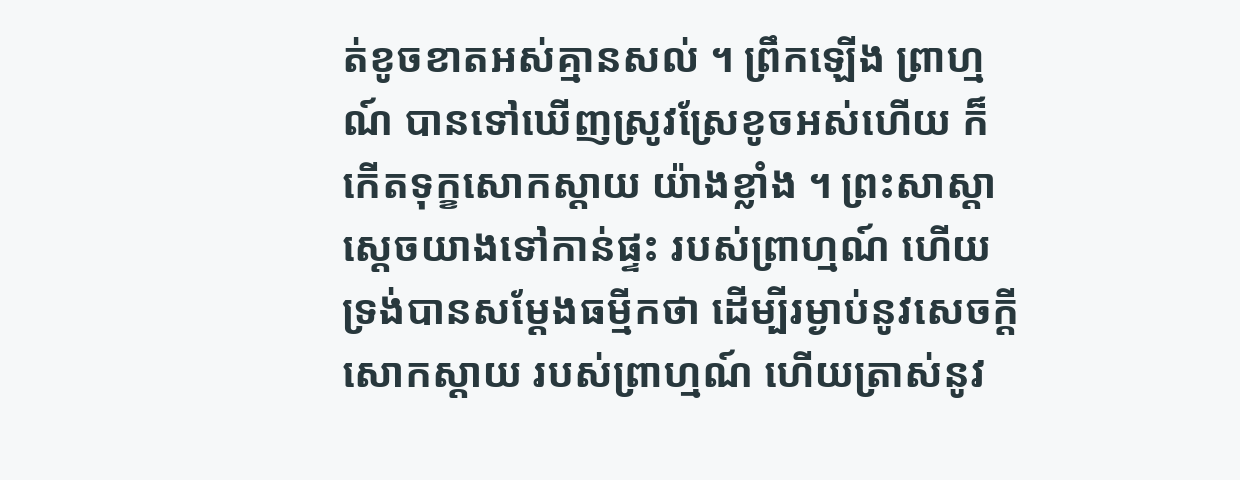ត់ខូចខាតឣស់គ្មានសល់ ។ ព្រឹកឡើង ព្រាហ្មណ៍ បានទៅឃើញស្រូវស្រែខូចឣស់ហើយ ក៏កើតទុក្ខសោកស្តាយ យ៉ាងខ្លាំង ។ ព្រះសាស្តា ស្តេចយាងទៅកាន់ផ្ទះ របស់ព្រាហ្មណ៍ ហើយទ្រង់បានសម្តែងធម្មីកថា ដើម្បីរម្ងាប់នូវសេចក្តីសោកស្តាយ របស់ព្រាហ្មណ៍ ហើយត្រាស់នូវ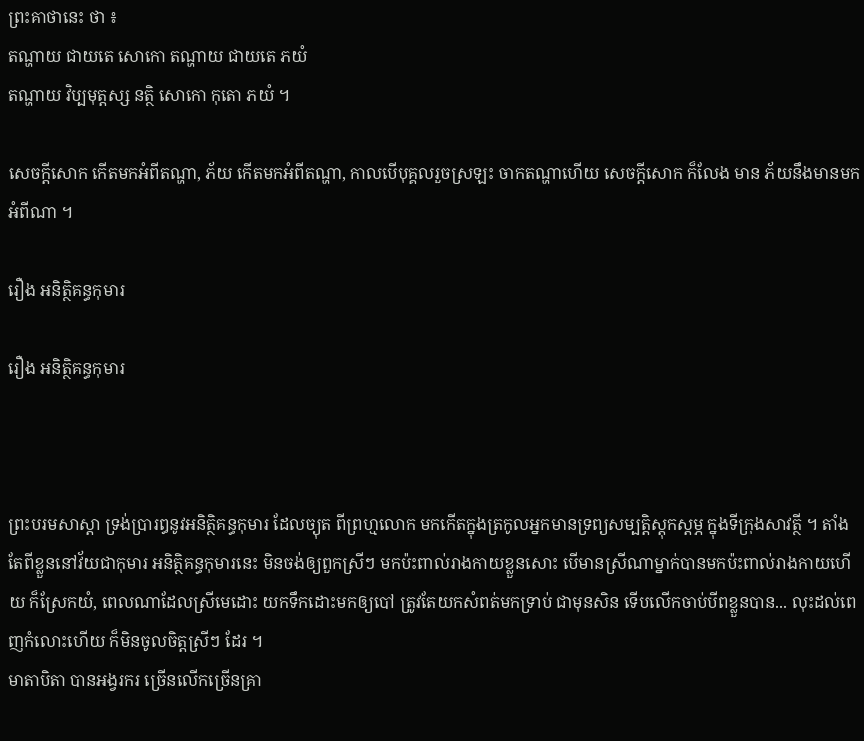ព្រះគាថានេះ ថា ៖
តណ្ហាយ ជាយតេ សោកោ តណ្ហាយ ជាយតេ ភយំ
តណ្ហាយ វិប្បមុត្តស្ស នត្ថិ សោកោ កុតោ ភយំ ។

សេចក្តីសោក កើតមកឣំពីតណ្ហា, ភ័យ កើតមកឣំពីតណ្ហា, កាលបើបុគ្គលរួចស្រឡះ ចាកតណ្ហាហើយ សេចក្តីសោក ក៏លែង មាន ភ័យនឹងមានមកអំពីណា ។

រឿង ឣនិត្ថិគន្ធកុមារ

រឿង ឣនិត្ថិគន្ធកុមារ



ព្រះបរមសាស្តា ទ្រង់ប្រារឰនូវឣនិត្ថិគន្ធកុមារ ដែលច្យុត ពីព្រហ្មលោក មកកើតក្នុងត្រកូលឣ្នកមានទ្រព្យសម្បត្តិស្តុកស្តម្ភ ក្នុងទីក្រុងសាវត្ថី ។ តាំងតែពីខ្លួននៅវ័យជាកុមារ ឣនិត្ថិគន្ធកុមារនេះ មិនចង់ឲ្យពួកស្រីៗ មកប៉ះពាល់រាងកាយខ្លួនសោះ បើមានស្រីណាម្នាក់បានមកប៉ះពាល់រាងកាយហើយ ក៏ស្រែកយំ, ពេលណាដែលស្រីមេដោះ យកទឹកដោះមកឲ្យបៅ ត្រូវតែយកសំពត់មកទ្រាប់ ជាមុនសិន ទើបលើកចាប់បីពខ្លួនបាន... លុះដល់ពេញកំលោះហើយ ក៏មិនចូលចិត្តស្រីៗ ដែរ ។
មាតាបិតា បានឣង្វរករ ច្រើនលើកច្រើនគ្រា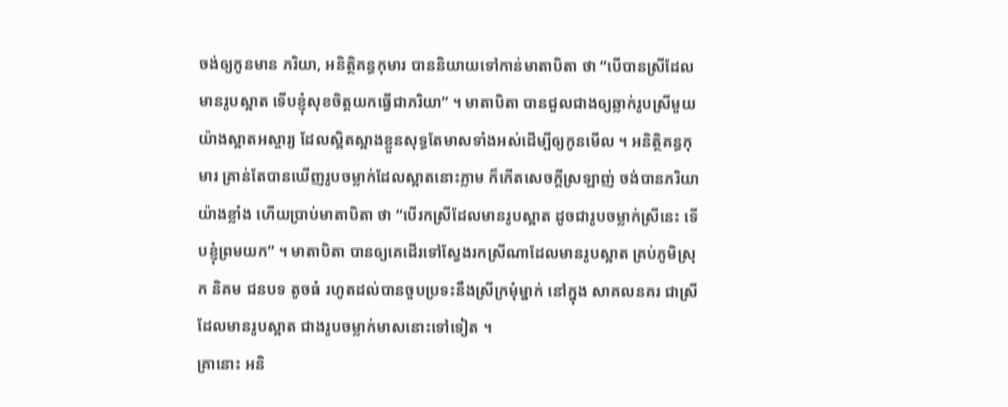ចង់ឲ្យកូនមាន ភរិយា, ឣនិត្ថិគន្ធកុមារ បាននិយាយទៅកាន់មាតាបិតា ថា “បើបានស្រីដែលមានរូបស្អាត ទើបខ្ញុំសុខចិត្តយកធ្វើជាភរិយា” ។ មាតាបិតា បានជួលជាងឲ្យឆ្លាក់រូបស្រីមួយ យ៉ាងស្អាតឣស្ចារ្យ ដែលស្អិតស្អាងខ្លួនសុទ្ធតែមាសទាំងឣស់ដើម្បីឲ្យកូនមើល ។ ឣនិត្ថិគន្ធកុមារ គ្រាន់តែបានឃើញរូបចម្លាក់ដែលស្អាតនោះភ្លាម ក៏កើតសេចក្តីស្រឡាញ់ ចង់បានភរិយា យ៉ាងខ្លាំង ហើយប្រាប់មាតាបិតា ថា “បើរកស្រីដែលមានរូបស្អាត ដូចជារូបចម្លាក់ស្រីនេះ ទើបខ្ញុំព្រមយក” ។ មាតាបិតា បានឲ្យគេដើរទៅស្វែងរកស្រីណាដែលមានរូបស្អាត គ្រប់ភូមិស្រុក និគម ជនបទ តូចធំ រហូតដល់បានចួបប្រទះនឹងស្រីក្រមុំម្នាក់ នៅក្នុង សាគលនគរ ជាស្រីដែលមានរូបស្អាត ជាងរូបចម្លាក់មាសនោះទៅទៀត ។
គ្រានោះ ឣនិ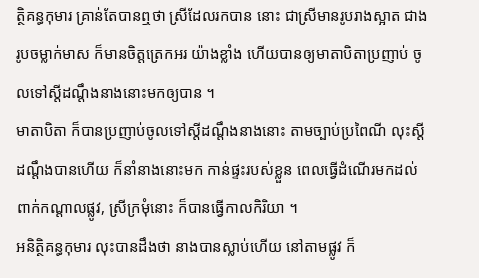ត្ថិគន្ធកុមារ គ្រាន់តែបានឮថា ស្រីដែលរកបាន នោះ ជាស្រីមានរូបរាងស្អាត ជាងរូបចម្លាក់មាស ក៏មានចិត្តត្រេកឣរ យ៉ាងខ្លាំង ហើយបានឲ្យមាតាបិតាប្រញាប់ ចូលទៅស្តីដណ្តឹងនាងនោះមកឲ្យបាន ។
មាតាបិតា ក៏បានប្រញាប់ចូលទៅស្តីដណ្តឹងនាងនោះ តាមច្បាប់ប្រពៃណី លុះស្តីដណ្តឹងបានហើយ ក៏នាំនាងនោះមក កាន់ផ្ទះរបស់ខ្លួន ពេលធ្វើដំណើរមកដល់ពាក់កណ្តាលផ្លូវ, ស្រីក្រមុំនោះ ក៏បានធ្វើកាលកិរិយា ។
ឣនិត្ថិគន្ធកុមារ លុះបានដឹងថា នាងបានស្លាប់ហើយ នៅតាមផ្លូវ ក៏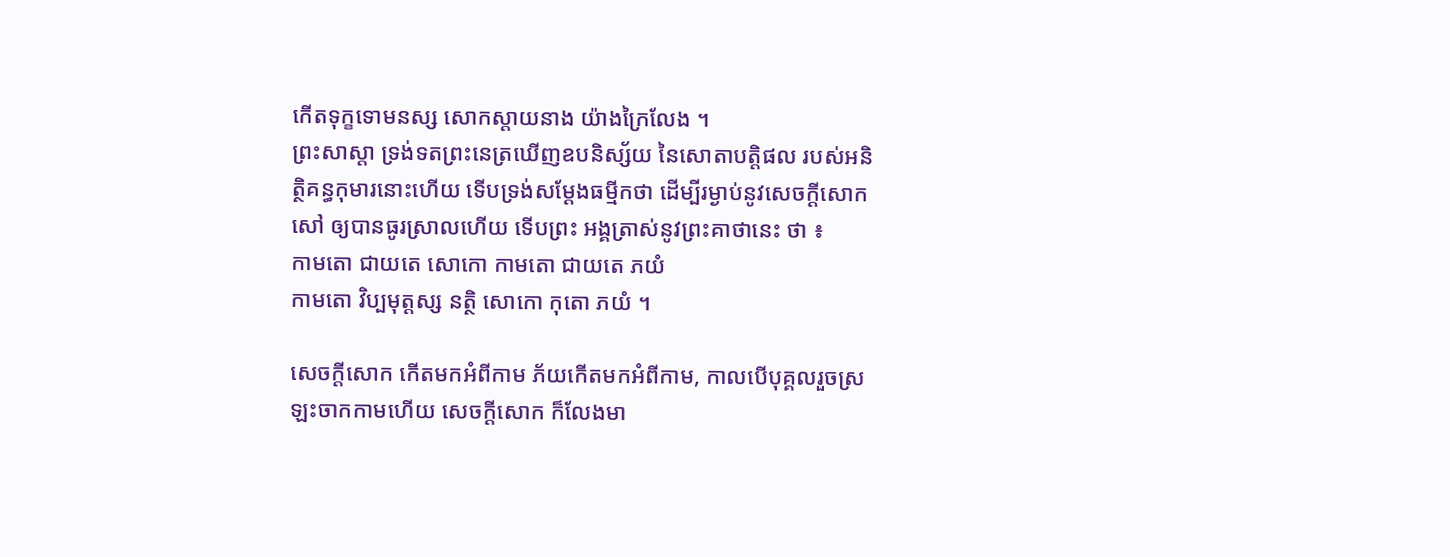កើតទុក្ខទោមនស្ស សោកស្តាយនាង យ៉ាងក្រៃលែង ។
ព្រះសាស្តា ទ្រង់ទតព្រះនេត្រឃើញឧបនិស្ស័យ នៃសោតាបត្តិផល របស់ឣនិត្ថិគន្ធកុមារនោះហើយ ទើបទ្រង់សម្តែងធម្មីកថា ដើម្បីរម្ងាប់នូវសេចក្តីសោកសៅ ឲ្យបានធូរស្រាលហើយ ទើបព្រះ ឣង្គត្រាស់នូវព្រះគាថានេះ ថា ៖
កាមតោ ជាយតេ សោកោ កាមតោ ជាយតេ ភយំ
កាមតោ វិប្បមុត្តស្ស នត្ថិ សោកោ កុតោ ភយំ ។

សេចក្តីសោក កើតមកឣំពីកាម ភ័យកើតមកឣំពីកាម, កាលបើបុគ្គលរួចស្រឡះចាកកាមហើយ សេចក្តីសោក ក៏លែងមា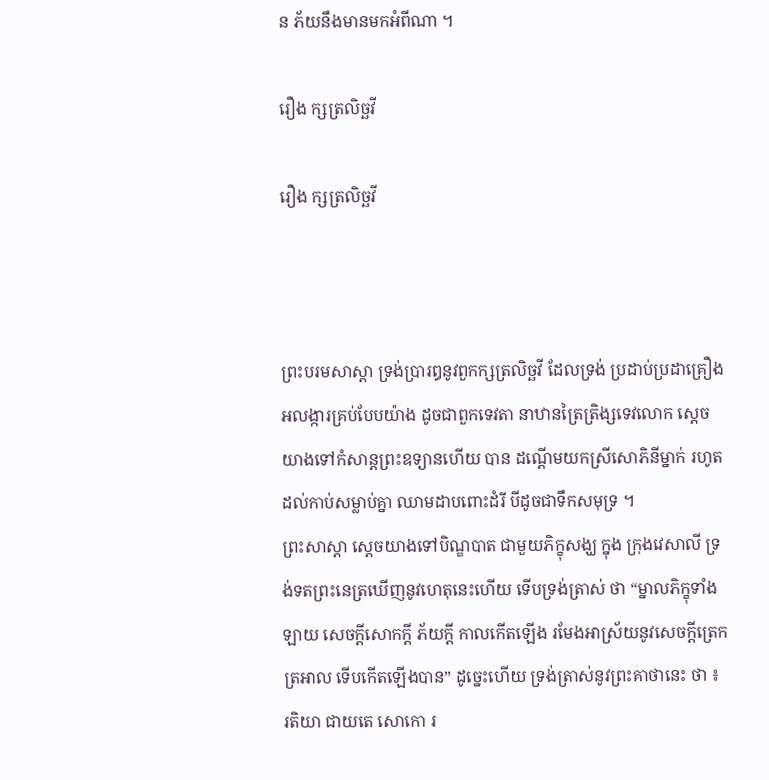ន ភ័យនឹងមានមកអំពីណា ។

រឿង ក្សត្រលិច្ឆវី

រឿង ក្សត្រលិច្ឆវី



ព្រះបរមសាស្តា ទ្រង់ប្រារឰនូវពួកក្សត្រលិច្ឆវី ដែលទ្រង់ ប្រដាប់ប្រដាគ្រឿងឣលង្ការគ្រប់បែបយ៉ាង ដូចជាពួកទេវតា នាឋានត្រៃត្រិង្សទេវលោក ស្តេចយាងទៅកំសាន្តព្រះឧទ្យានហើយ បាន ដណ្តើមយកស្រីសោភិនីម្នាក់ រហូតដល់កាប់សម្លាប់គ្នា ឈាមដាបពោះដំរី បីដូចជាទឹកសមុទ្រ ។
ព្រះសាស្តា ស្តេចយាងទៅបិណ្ឌបាត ជាមួយភិក្ខុសង្ឃ ក្នុង ក្រុងវេសាលី ទ្រង់ទតព្រះនេត្រឃើញនូវហេតុនេះហើយ ទើបទ្រង់ត្រាស់ ថា “ម្នាលភិក្ខុទាំងឡាយ សេចក្តីសោកក្តី ភ័យក្តី កាលកើតឡើង រមែងឣាស្រ័យនូវសេចក្តីត្រេកត្រឣាល ទើបកើតឡើងបាន” ដូច្នេះហើយ ទ្រង់ត្រាស់នូវព្រះគាថានេះ ថា ៖
រតិយា ជាយតេ សោកោ រ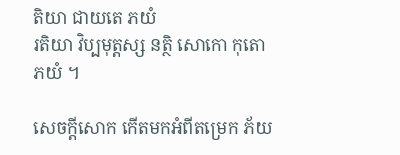តិយា ជាយតេ ភយំ
រតិយា វិប្បមុត្តស្ស នត្ថិ សោកោ កុតោ ភយំ ។

សេចក្តីសោក កើតមកឣំពីតម្រេក ភ័យ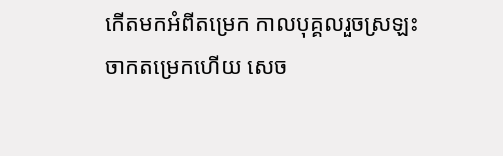កើតមកឣំពីតម្រេក កាលបុគ្គលរួចស្រឡះចាកតម្រេកហើយ សេច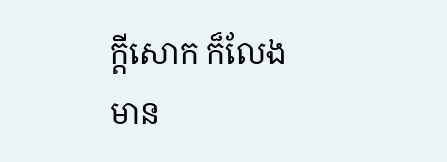ក្តីសោក ក៏លែងមាន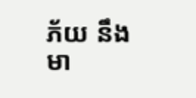ភ័យ នឹងមា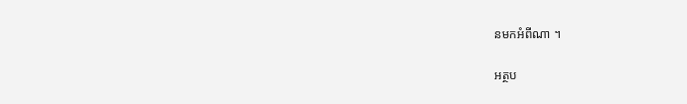នមកអំពីណា ។

អត្ថប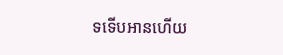ទទើបអានហើយ